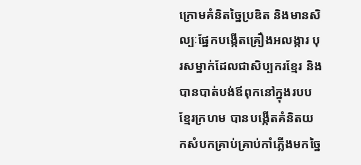ក្រោមគំនិតច្នៃប្រឌិត និងមានសិល្បៈផ្នែកបង្កើតគ្រឿងអលង្ការ បុរសម្នាក់ដែលជាសិប្បករខ្មែរ និងបានបាត់បង់ឪពុកនៅក្នុងរបបខ្មែរក្រហម បានបង្កើតគំនិតយកសំបកគ្រាប់គ្រាប់កាំភ្លើងមកច្នៃ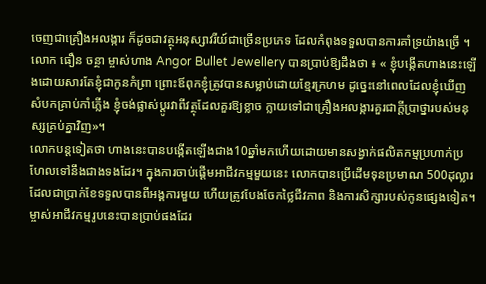ចេញជាគ្រឿងអលង្ការ ក៏ដូចជាវត្ថុអនុស្សាវរីយ៍ជាច្រើនប្រភេទ ដែលកំពុងទទួលបានការគាំទ្រយ៉ាងច្រើ ។
លោក ធឿន ចន្ថា ម្ចាស់ហាង Angor Bullet Jewellery បានប្រាប់ឱ្យដឹងថា ៖ « ខ្ញុំបង្កើតហាងនេះឡើងដោយសារតែខ្ញុំជាកូនកំព្រា ព្រោះឪពុកខ្ញុំត្រូវបានសម្លាប់ដោយខ្មែរក្រហម ដូច្នេះនៅពេលដែលខ្ញុំឃើញ សំបកគ្រាប់កាំភ្លើង ខ្ញុំចង់ផ្លាស់ប្ដូរវាពីវត្ថុដែលគួរឱ្យខ្លាច ក្លាយទៅជាគ្រឿងអលង្ការគួរជាក្ដីប្រាថ្នារបស់មនុស្សគ្រប់គ្នាវិញ»។
លោកបន្តទៀតថា ហាងនេះបានបង្កើតឡើងជាង10ឆ្នាំមកហើយដោយមានសង្វាក់ផលិតកម្មប្រហាក់ប្រហែលទៅនឹងជាងទងដែរ។ ក្នុងការចាប់ផ្ដើមអាជីវកម្មមួយនេះ លោកបានប្រើដើមទុនប្រមាណ 500ដុល្លារដែលជាប្រាក់ខែទទួលបានពីអង្គការមួយ ហើយត្រូវបែងចែកថ្លៃជីវភាព និងការសិក្សារបស់កូនផ្សេងទៀត។
ម្ចាស់អាជីវកម្មរូបនេះបានប្រាប់ផងដែរ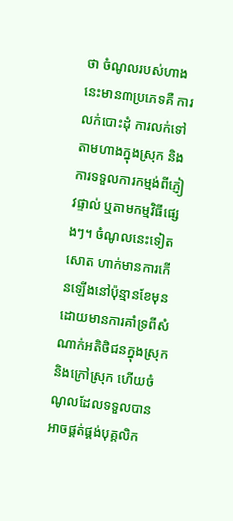ថា ចំណូលរបស់ហាងនេះមាន៣ប្រភេទគឺ ការលក់បោះដុំ ការលក់ទៅតាមហាងក្នុងស្រុក និងការទទួលការកម្មង់ពីភ្ញៀវផ្ទាល់ ឬតាមកម្មវិធីផ្សេងៗ។ ចំណូលនេះទៀតសោត ហាក់មានការកើនឡើងនៅប៉ុន្មានខែមុនដោយមានការគាំទ្រពីសំណាក់អតិថិជនក្នុងស្រុក និងក្រៅស្រុក ហើយចំណូលដែលទទួលបានអាចផ្គត់ផ្គង់បុគ្គលិក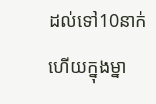ដល់ទៅ10នាក់ ហើយក្នុងម្នា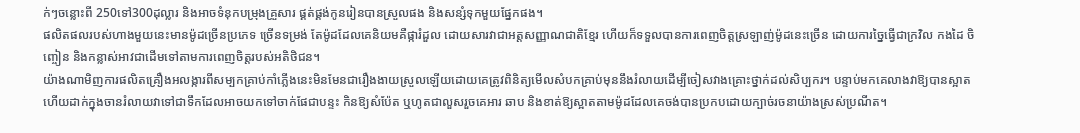ក់ៗចន្លោះពី 250ទៅ300ដុល្លារ និងអាចទំនុកបម្រុងគ្រួសារ ផ្គត់ផ្គង់កូនរៀនបានស្រួលផង និងសន្សំទុកមួយផ្នែកផង។
ផលិតផលរបស់ហាងមួយនេះមានម៉ូដច្រើនប្រភេទ ច្រើនទម្រង់ តែម៉ូដដែលគេនិយមគឺផ្ការំដួល ដោយសារវាជាអត្តសញ្ញាណជាតិខ្មែរ ហើយក៏ទទួលបានការពេញចិត្តស្រឡាញ់ម៉ូដនេះច្រើន ដោយការច្នៃធ្វើជាក្រវិល កងដៃ ចិញ្ចៀន និងកន្លាស់អាវជាដើមទៅតាមការពេញចិត្តរបស់អតិថិជន។
យ៉ាងណាមិញការផលិតគ្រឿងអលង្ការពីសម្បកគ្រាប់កាំភ្លើងនេះមិនមែនជារឿងងាយស្រួលឡើយដោយគេត្រូវពិនិត្យមើលសំបកគ្រាប់មុននឹងរំលាយដើម្បីចៀសវាងគ្រោះថ្នាក់ដល់សិប្បករ។ បន្ទាប់មកគេលាងវាឱ្យបានស្អាត ហើយដាក់ក្នុងចានរំលាយវាទៅជាទឹកដែលអាចយកទៅចាក់ផែជាបន្ទះ កិនឱ្យសំប៉ែត ឬហូតជាលួសរួចគេអារ ឆាប និងខាត់ឱ្យស្អាតតាមម៉ូដដែលគេចង់បានប្រកបដោយក្បាច់រចនាយ៉ាងស្រស់ប្រណីត។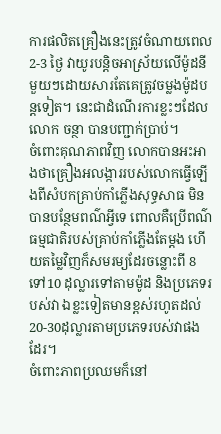ការផលិតគ្រឿងនេះត្រូវចំណាយពេល 2-3 ថ្ងៃ វាយូរបន្តិចអាស្រ័យលើម៉ូដនីមួយៗដោយសារតែគេត្រូវចម្លងម៉ូដបន្តទៀត។ នេះជាដំណើរការខ្លះៗដែលលោក ចន្ថា បានបញ្ជាក់ប្រាប់។
ចំពោះគុណភាពវិញ លោកបានអះអាងថាគ្រឿងអលង្ការរបស់លោកធ្វើឡើងពីសំបកគ្រាប់កាំភ្លើងសុទ្ធសាធ មិនបានបន្ថែមពណ៌អ្វីទេ ពោលគឺប្រើពណ៌ធម្មជាតិរបស់គ្រាប់កាំភ្លើងតែម្ដង ហើយតម្លៃវិញក៏សមរម្យដែរចន្លោះពី 8ទៅ10 ដុល្លារទៅតាមម៉ូដ និងប្រភេទរបស់វា ឯខ្លះទៀតមានខ្ពស់រហូតដល់ 20-30ដុល្លារតាមប្រភេទរបស់វាផងដែរ។
ចំពោះភាពប្រឈមក៏នៅ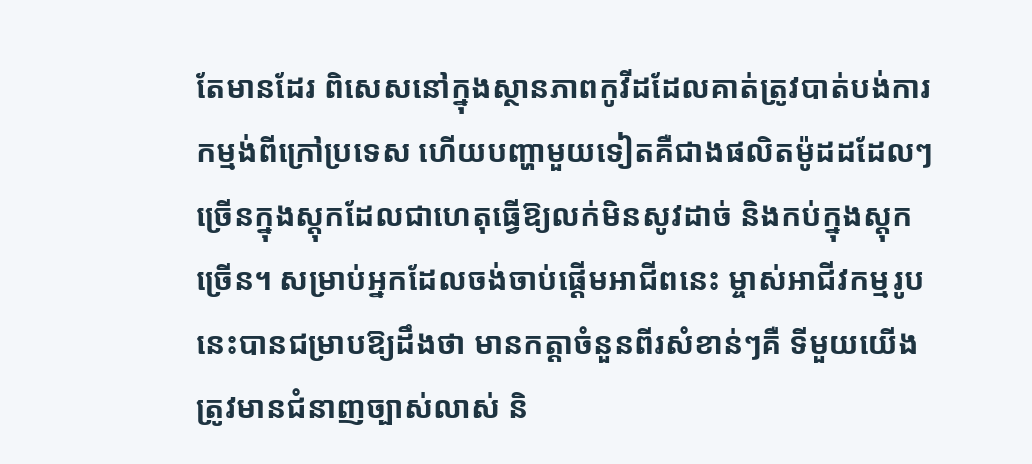តែមានដែរ ពិសេសនៅក្នុងស្ថានភាពកូវីដដែលគាត់ត្រូវបាត់បង់ការកម្មង់ពីក្រៅប្រទេស ហើយបញ្ហាមួយទៀតគឺជាងផលិតម៉ូដដដែលៗច្រើនក្នុងស្តុកដែលជាហេតុធ្វើឱ្យលក់មិនសូវដាច់ និងកប់ក្នុងស្តុកច្រើន។ សម្រាប់អ្នកដែលចង់ចាប់ផ្ដើមអាជីពនេះ ម្ចាស់អាជីវកម្មរូបនេះបានជម្រាបឱ្យដឹងថា មានកត្តាចំនួនពីរសំខាន់ៗគឺ ទីមួយយើងត្រូវមានជំនាញច្បាស់លាស់ និ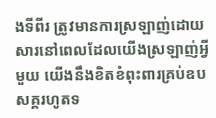ងទីពីរ ត្រូវមានការស្រឡាញ់ដោយសារនៅពេលដែលយើងស្រឡាញ់អ្វីមួយ យើងនឹងខិតខំពុះពារគ្រប់ឧបសគ្គរហូតទ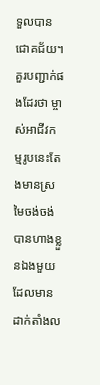ទួលបានជោគជ័យ។
គួរបញ្ជាក់ផងដែរថា ម្ចាស់អាជីវកម្មរូបនេះតែងមានស្រមៃចង់ចង់បានហាងខ្លួនឯងមួយដែលមានដាក់តាំងល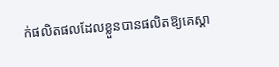ក់ផលិតផលដែលខ្លួនបានផលិតឱ្យគេស្គា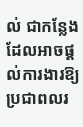ល់ ជាកន្លែងដែលអាចផ្ដល់ការងារឱ្យប្រជាពលរ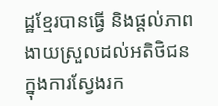ដ្ឋខ្មែរបានធ្វើ និងផ្ដល់ភាពងាយស្រួលដល់អតិថិជនក្នុងការស្វែងរក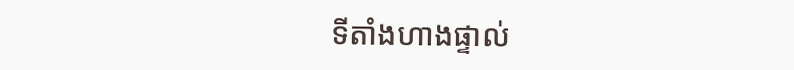ទីតាំងហាងផ្ទាល់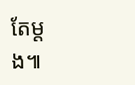តែម្ដង៕